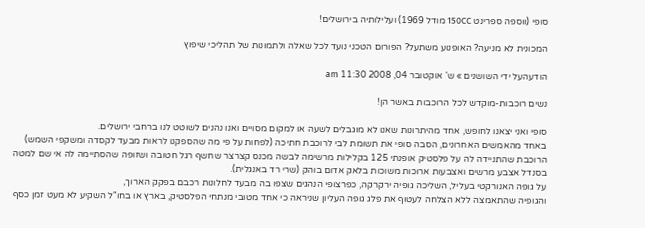סופי (ווספה ספרינט 150CC מודל 1969) ועלילותיה בירושלים!

המכונית לא מניעה? האופנוע משתעל? הפורום הטכני נועד לכל שאלה ולתמונות של תהליכי שיפוץ

הודעהעל ידי השושנים » ש' אוקטובר 04, 2008 11:30 am

נשים רוכבות-מוקדש לכל הרוכבות באשר הן!

סופי ואני יצאנו לחופש, אחד מהיתרונות שאנו לא מוגבלים לשעה או למקום מסויים ואנו נהנים לשוטט לנו ברחבי ירושלים.
באחד מהאמשים האחרונים, הסבה סופי את תשומת לבי לרוכבת חתיכה (לפחות על פי מה שהספקנו לראות מבעד לקסדה ומשקפי השמש) הרוכבת שהתניידה לה על פלסטיק אופנתי 125 בקלילות מרשימה לבשה מכנס קצרצר שחשף רגל חטובה ושזופה שהסתיימה לה אי שם למטה בסנדל אצבע מרשים ואצבעות ארוכות משוכות בלאק אדום בוהק (שרי רד באנגלית).
על גופה האנורקטי בעליל, השליכה גופיה ירקרקה, כפרצופי הנהגים שצפו בה מבעד לחלונות רכבם בפקק הארוך,
והגופיה שהתאמצה ללא הצלחה לעטוף את פלג גופה העליון שניראה כי אחד מטובי מנתחי הפלסטיק, בארץ או בחו"ל השקיע לא מעט זמן כסף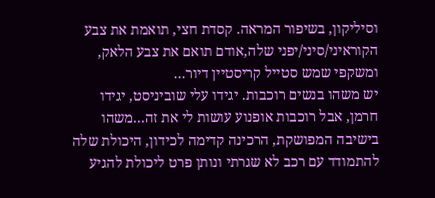וסיליקון, בשיפור המראה. קסדת חצי, תואמת את צבע הקוראיני/סיני/יפני שלה,אודם תואם את צבע הלאק, ומשקפי שמש סטייל קריסטיין דיור...
יש משהו בנשים רוכבות. יגידו עלי שוביניסט, יגידו חרמן, אבל רוכבות אופנוע עושות לי את זה...משהו בישיבה המפושקת, הרכינה קדימה לכידון, היכולת שלה להתמודד עם רכב לא שגרתי ונותן פרט ליכולת להגיע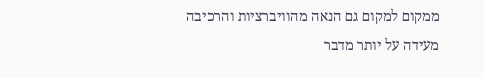ממקום למקום גם הנאה מהוויברציות והרכיבה
מעידה על יותר מדבר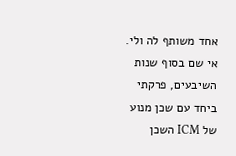אחד משותף לה ולי.
אי שם בסוף שנות השיבעים, פרקתי ביחד עם שכן מנוע של ICM השכן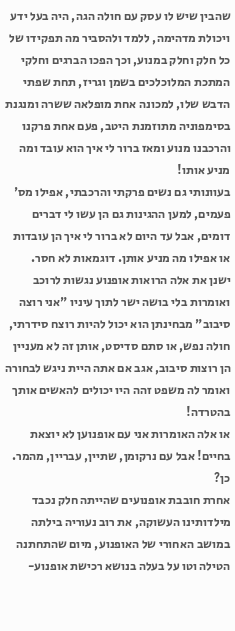שהבין שיש לו עסק עם חולה הגה, היה בעל ידע ויכולת מדהימה, ללמד ולהסביר מה תפקידו של כל חלק וחלק במנוע, וכך הפכו הברגים וחלקי המתכת המלוכלכים בשמן וגריז, תחת שפתי הדבש שלו, למכונה אחת מופלאה ששרה ומנגנת בסימפוניה מתוזמנת היטב, פעם אחת פרקנו והרכבנו מנוע ומאז ברור לי איך הוא עובד ומה מניע אותו!
בעוונותי גם נשים פרקתי והרכבתי, אפילו מס' פעמים, למען ההגינות גם הן עשו לי דברים דומים, אבל עד היום לא ברור לי איך הן עובדות או אפילו מה מניע אותן. דוגמאות לא חסר.
ישנן את אלה הרואות אופנוע נגשות לרוכב ואומרות בלי בושה ישר לתוך עיניו "אני רוצה סיבוב" מבחינתן הוא יכול להיות רוצח סידרתי, חולה נפש, או סתם סדיסט, אותן זה לא מעניין הן רוצות סיבוב, אגב אם אתה היית ניגש לבחורה ואומר לה משפט זהה היו יכולים להאשים אותך בהטרדה!
או אלה האומרות אני עם אופנוען לא יוצאת בחיים! אבל עם נרקומן, שתיין, עבריין, מהמר. כן?
אחרת חובבת אופנועים שהייתה חלק נכבד מילדותינו העשוקה, את רוב נעוריה בילתה במושב האחורי של האופנוע, מיום שהתחתנה הטילה וטו על בעלה בנושא רכישת אופנוע-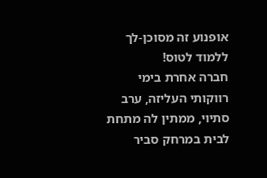אופנוע זה מסוכן-לך ללמוד לטוס!
חברה אחרת בימי רווקותי העליזה, ערב סתיוי, ממתין לה מתחת לבית במרחק סביר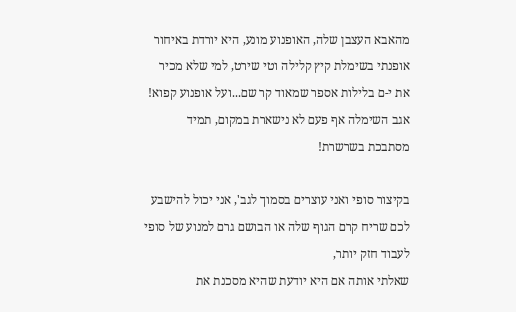מהאבא העצבן שלה, האופנוע מונע, היא יורדת באיחור אופנתי בשימלת קיץ קלילה וטי שירט, למי שלא מכיר את י-ם בלילות אספר שמאוד קר שם...ועל אופנוע קפוא!
אגב השימלה אף פעם לא נישארת במקום, תמיד מסתבכת בשרשרת!

בקיצור סופי ואני עוצרים בסמוך לגב', אני יכול להישבע לכם שריח קרם הגוף שלה או הבושם גרם למנוע של סופי לעבוד חזק יותר,
שאלתי אותה אם היא יודעת שהיא מסכנת את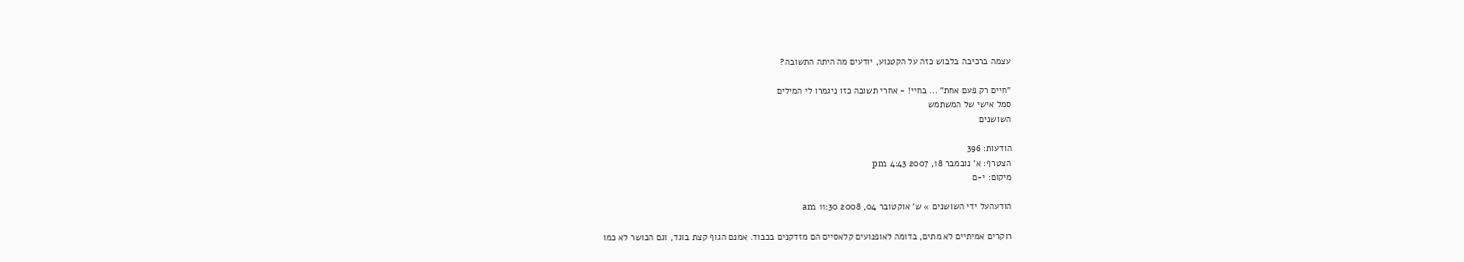עצמה ברכיבה בלבוש כזה על הקטנוע, יודעים מה היתה התשובה?

"חיים רק פעם אחת" ... בחיי! - אחרי תשובה כזו ניגמרו לי המילים
סמל אישי של המשתמש
השושנים

הודעות: 396
הצטרף: א' נובמבר 18, 2007 4:43 pm
מיקום: י-ם

הודעהעל ידי השושנים » ש' אוקטובר 04, 2008 11:30 am

רוקרים אמיתיים לא מתים, בדומה לאופנועים קלאסיים הם מזדקנים בכבוד. אמנם הגוף קצת בוגד, וגם הכושר לא כמו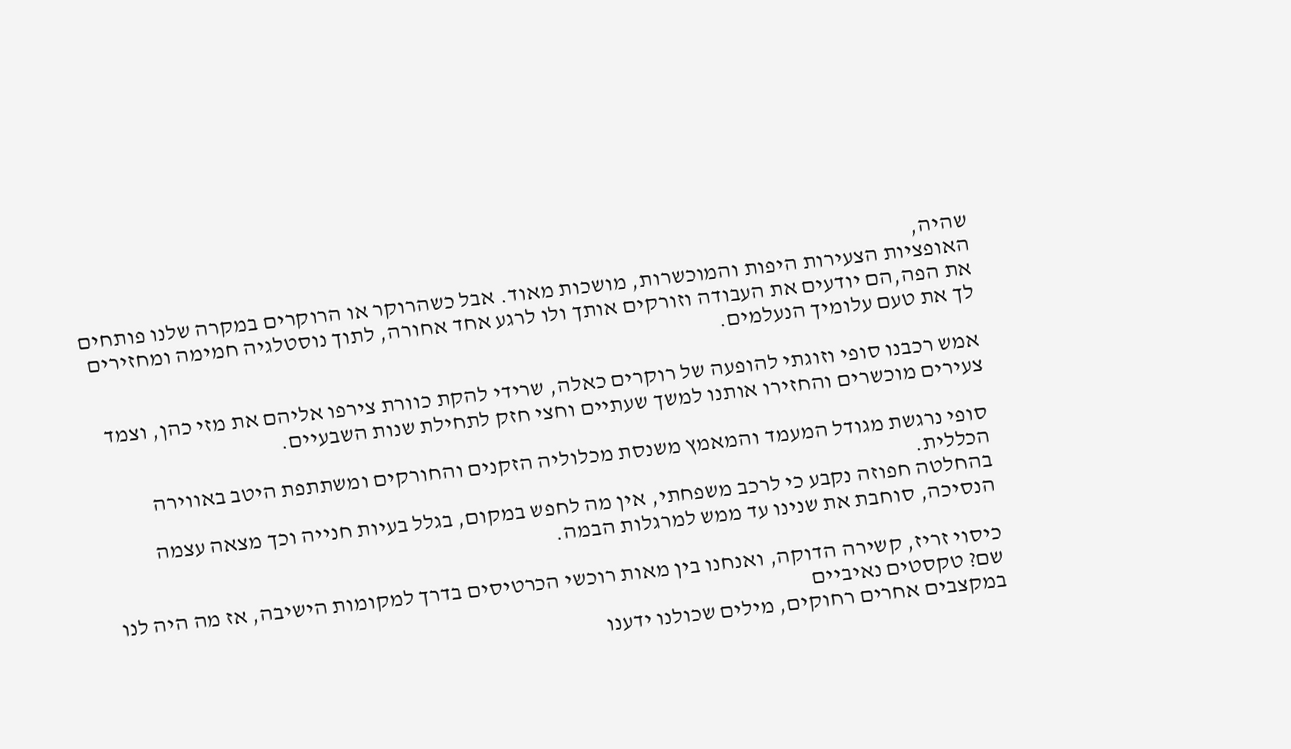שהיה,
האופציות הצעירות היפות והמוכשרות, מושכות מאוד. אבל כשהרוקר או הרוקרים במקרה שלנו פותחים את הפה,הם יודעים את העבודה וזורקים אותך ולו לרגע אחד אחורה, לתוך נוסטלגיה חמימה ומחזירים לך את טעם עלומיך הנעלמים.

אמש רכבנו סופי וזוגתי להופעה של רוקרים כאלה, שרידי להקת כוורת צירפו אליהם את מזי כהן, וצמד צעירים מוכשרים והחזירו אותנו למשך שעתיים וחצי חזק לתחילת שנות השבעיים.

סופי נרגשת מגודל המעמד והמאמץ משנסת מכלוליה הזקנים והחורקים ומשתתפת היטב באווירה הכללית.
בהחלטה חפוזה נקבע כי לרכב משפחתי, אין מה לחפש במקום, בגלל בעיות חנייה וכך מצאה עצמה הנסיכה, סוחבת את שנינו עד ממש למרגלות הבמה.

כיסוי זריז, קשירה הדוקה, ואנחנו בין מאות רוכשי הכרטיסים בדרך למקומות הישיבה, אז מה היה לנו שם? טקסטים נאיביים
במקצבים אחרים רחוקים, מילים שכולנו ידענו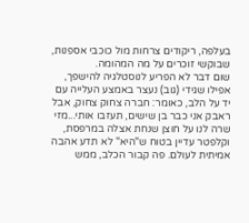בעלפה, ריקודים צרחות מול כוכבי אספנות, שבוקשי זוכרים על מה המהומה.
שום דבר לא הפריע לנוסטלגיה להישפך, אפילו שגידי (גוב) נעצר באמצע העלייה עם יד על הלב, כאומר: חברה צחוק צחוק, אבל ראבק אני כבר בן שישים, תעזבו אותי...מזי שרה לנו על חוצן שנחת אצלה במרפסת, וקלפטר עדיין בטוח ש"היא" לא תדע אהבה אמיתית לעולם. פה קבור הכלב, ממש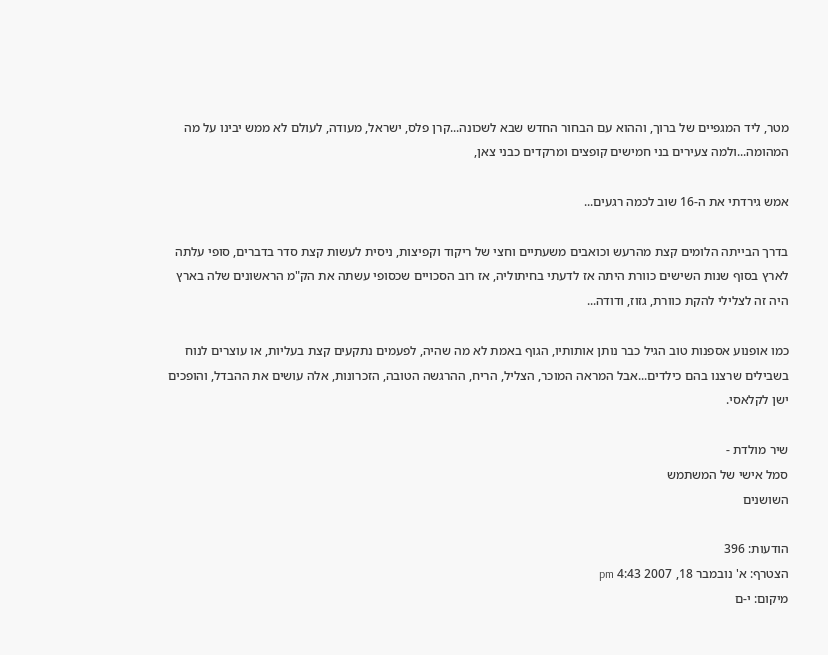מטר, ליד המגפיים של ברוך, וההוא עם הבחור החדש שבא לשכונה...קרן פלס, ישראל, מעודה, לעולם לא ממש יבינו על מה המהומה...ולמה צעירים בני חמישים קופצים ומרקדים כבני צאן,

אמש גירדתי את ה-16 שוב לכמה רגעים...

בדרך הבייתה הלומים קצת מהרעש וכואבים משעתיים וחצי של ריקוד וקפיצות, ניסית לעשות קצת סדר בדברים, סופי עלתה לארץ בסוף שנות השישים כוורת היתה אז לדעתי בחיתוליה, אז רוב הסכויים שכסופי עשתה את הק"מ הראשונים שלה בארץ היה זה לצלילי להקת כוורת, גזוז, ודודה...

כמו אופנוע אספנות טוב הגיל כבר נותן אותותיו, הגוף באמת לא מה שהיה, לפעמים נתקעים קצת בעליות, או עוצרים לנוח בשבילים שרצנו בהם כילדים...אבל המראה המוכר, הצליל, הריח, ההרגשה הטובה, הזכרונות, אלה עושים את ההבדל, והופכים ישן לקלאסי.

שיר מולדת -
סמל אישי של המשתמש
השושנים

הודעות: 396
הצטרף: א' נובמבר 18, 2007 4:43 pm
מיקום: י-ם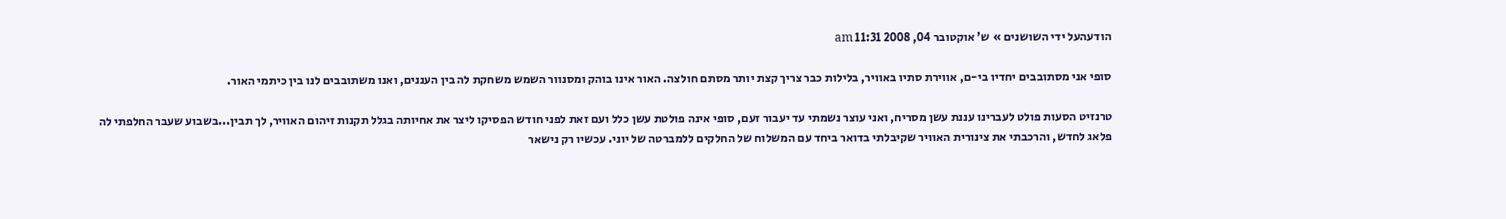הודעהעל ידי השושנים » ש' אוקטובר 04, 2008 11:31 am

סופי אני מסתובבים יחדיו בי-ם, אווירת סתיו באוויר, בלילות כבר צריך קצת יותר מסתם חולצה. האור אינו בוהק ומסנוור השמש משחקת לה בין העננים, ואנו משתובבים לנו בין כיתמי האור.

טרנזיט הסעות פולט לעברינו עננת עשן מסריח, ואני עוצר נשמתי עד יעבור זעם, סופי אינה פולטת עשן כלל ועם זאת לפני חודש הפסיקו ליצר את אחיותה בגלל תקנות זיהום האוויר, לך תבין...בשבוע שעבר החלפתי לה פלאג לחדש, והרכבתי את צינורית האוויר שקיבלתי בדואר ביחד עם המשלוח של החלקים ללמברטה של יוני. עכשיו רק נישאר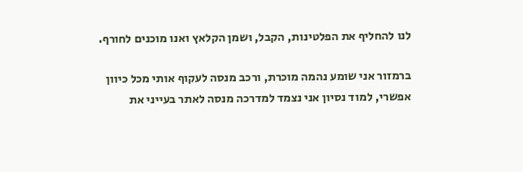לנו להחליף את הפלטינות, הקבל, ושמן הקלאץ ואנו מוכנים לחורף.

ברמזור אני שומע נהמה מוכרת, ורכב מנסה לעקוף אותי מכל כיוון אפשרי, למוד נסיון אני נצמד למדרכה מנסה לאתר בעייני את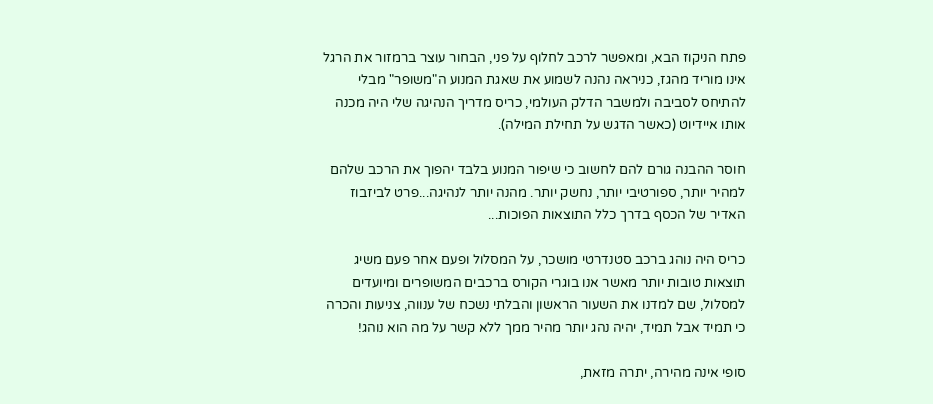פתח הניקוז הבא, ומאפשר לרכב לחלוף על פני, הבחור עוצר ברמזור את הרגל אינו מוריד מהגז, כניראה נהנה לשמוע את שאגת המנוע ה"משופר" מבלי להתיחס לסביבה ולמשבר הדלק העולמי, כריס מדריך הנהיגה שלי היה מכנה אותו איידיוט (כאשר הדגש על תחילת המילה).

חוסר ההבנה גורם להם לחשוב כי שיפור המנוע בלבד יהפוך את הרכב שלהם למהיר יותר, ספורטיבי יותר, נחשק יותר. מהנה יותר לנהיגה...פרט לביזבוז האדיר של הכסף בדרך כלל התוצאות הפוכות...

כריס היה נוהג ברכב סטנדרטי מושכר, על המסלול ופעם אחר פעם משיג תוצאות טובות יותר מאשר אנו בוגרי הקורס ברכבים המשופרים ומיועדים למסלול, שם למדנו את השעור הראשון והבלתי נשכח של ענווה, צניעות והכרה כי תמיד אבל תמיד, יהיה נהג יותר מהיר ממך ללא קשר על מה הוא נוהג!

סופי אינה מהירה, יתרה מזאת,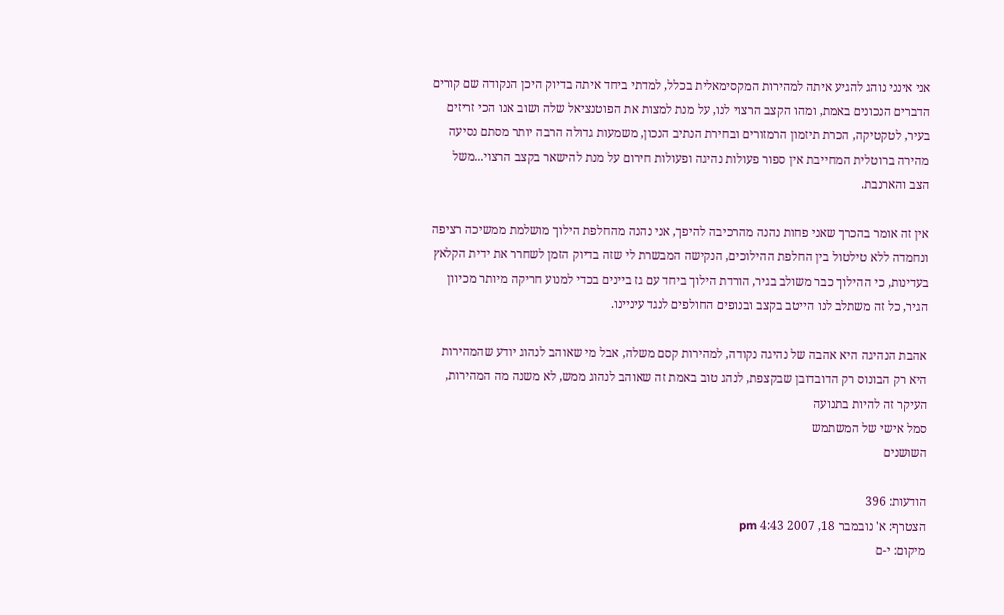אני אינני נוהג להגיע איתה למהירות המקסימאלית בכלל, למדתי ביחד איתה בדיוק היכן הנקודה שם קורים הדברים הנכונים באמת, ומהו הקצב הרצוי לנו, על מנת למצות את הפוטנציאל שלה ושוב אנו הכי זריזים בעיר, לטקטיקה, הכרת תיזמון הרמזורים ובחירת הנתיב הנכון, משמעות גדולה הרבה יותר מסתם נסיעה מהירה ברוטלית המחייבת אין ספור פעולות נהיגה ופעולות חירום על מנת להישאר בקצב הרצוי...משל הצב והארנבת.

אין זה אומר בהכרך שאני פחות נהנה מהרכיבה להיפך, אני נהנה מהחלפת הילוך מושלמת ממשיכה רציפה ונחמדה ללא טילטול בין החלפת ההילוכים, הנקישה המבשרת לי שזה בדיוק הזמן לשחרר את ידית הקלאץ בעדינות, כי ההילוך כבר משולב בגיר, הורדת הילוך ביחד עם גז ביינים בכדי למנוע חריקה מיותר מכיוון הגיר, כל זה משתלב לנו הייטב בקצב ובנופים החולפים לנגד עיניינו.

אהבת הנהיגה היא אהבה של נהיגה נקודה, למהירות קסם משלה, אבל מי שאוהב לנהוג יודע שהמהירות היא רק הבונוס רק הדובדובן שבקצפת, לנהג טוב באמת זה שאוהב לנהוג ממש, לא משנה מה המהירות, העיקר זה להיות בתנועה
סמל אישי של המשתמש
השושנים

הודעות: 396
הצטרף: א' נובמבר 18, 2007 4:43 pm
מיקום: י-ם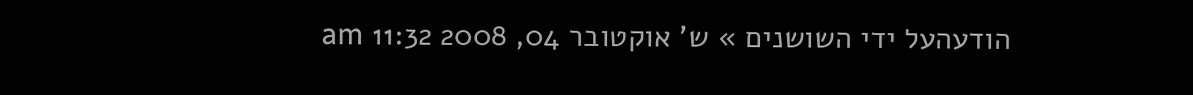הודעהעל ידי השושנים » ש' אוקטובר 04, 2008 11:32 am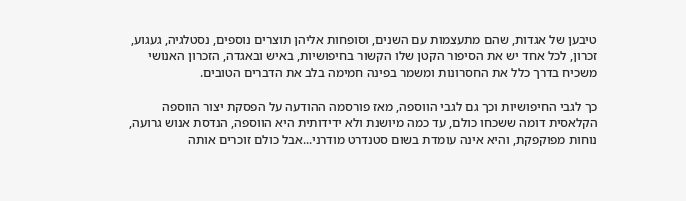טיבען של אגדות, שהם מתעצמות עם השנים, וסופחות אליהן תוצרים נוספים, נסטלגיה, געגוע, זכרון, לכל אחד יש את הסיפור הקטן שלו הקשור בחיפושיות, באיש ובאגדה, הזכרון האנושי משכיח בדרך כלל את החסרונות ומשמר בפינה חמימה בלב את הדברים הטובים.

כך לגבי החיפושיות וכך גם לגבי הווספה, מאז פורסמה ההודעה על הפסקת יצור הווספה הקלאסית דומה ששכחו כולם, עד כמה מיושנת ולא ידידותית היא הווספה, הנדסת אנוש גרועה, נוחות מפוקפקת, והיא אינה עומדת בשום סטנדרט מודרני...אבל כולם זוכרים אותה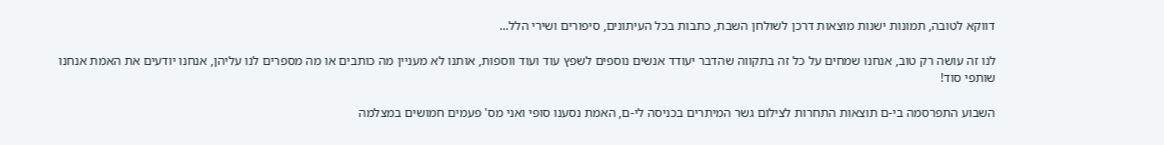דווקא לטובה, תמונות ישנות מוצאות דרכן לשולחן השבת, כתבות בכל העיתונים, סיפורים ושירי הלל...

לנו זה עושה רק טוב, אנחנו שמחים על כל זה בתקווה שהדבר יעודד אנשים נוספים לשפץ עוד ועוד ווספות, אותנו לא מעניין מה כותבים או מה מספרים לנו עליהן, אנחנו יודעים את האמת אנחנו שותפי סוד!

השבוע התפרסמה בי-ם תוצאות התחרות לצילום גשר המיתרים בכניסה לי-ם, האמת נסענו סופי ואני מס' פעמים חמושים במצלמה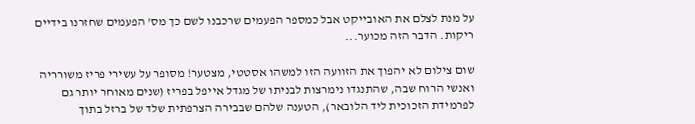על מנת לצלם את האובייקט אבל כמספר הפעמים שרכבנו לשם כך מס' הפעמים שחזרנו בידיים ריקות. הדבר הזה מכוער...

שום צילום לא יהפוך את הזוועה הזו למשהו אסטטי, מצטער! מסופר על עשירי פריז משורריה ואנשי הרוח שבה, שהתנגדו נימרצות לבניתו של מגדל אייפל בפריז (שנים מאוחר יותר גם לפרמידת הזכוכית ליד הלובאר), הטענה שלהם שבבירה הצרפתית שלד של ברזל בתוך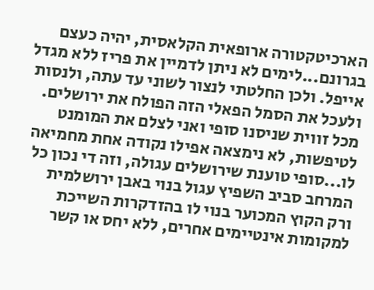הארכיטקטורה ארופאית הקלאסית, יהיה כעצם בגרונם...לימים לא ניתן לדמיין את פריז ללא מגדל אייפל. ולכן החלטתי לנצור לשוני עד עתה, ולנסות ולעכל את הסמל הפאלי הזה הפולח את ירושלים. מכל זווית שניסנו סופי ואני לצלם את המומנט לטיפשות, לא נימצאה אפילו נקודה אחת מחמיאה לו...סופי טוענת שירושלים עגולה, וזה די נכון כל המרחב סביב השפיץ עגול בנוי באבן ירושלמית ורק הקוץ המכוער בנוי לו בהזדקרות השייכת למקומות אינטיימים אחרים, ללא יחס או קשר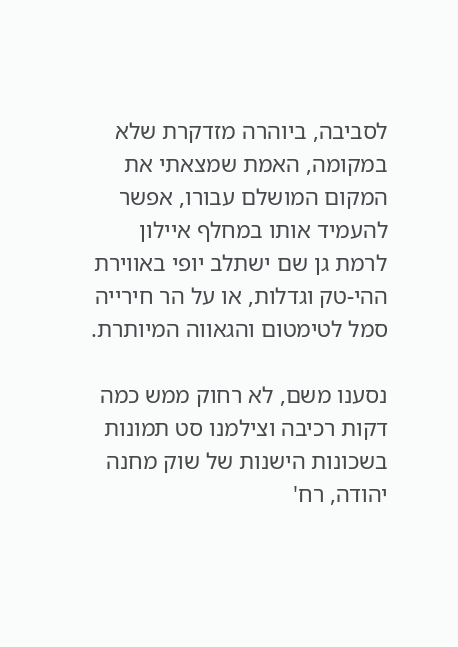לסביבה, ביוהרה מזדקרת שלא במקומה, האמת שמצאתי את המקום המושלם עבורו, אפשר להעמיד אותו במחלף איילון לרמת גן שם ישתלב יופי באווירת ההי-טק וגדלות, או על הר חירייה סמל לטימטום והגאווה המיותרת.

נסענו משם, לא רחוק ממש כמה דקות רכיבה וצילמנו סט תמונות בשכונות הישנות של שוק מחנה יהודה, רח'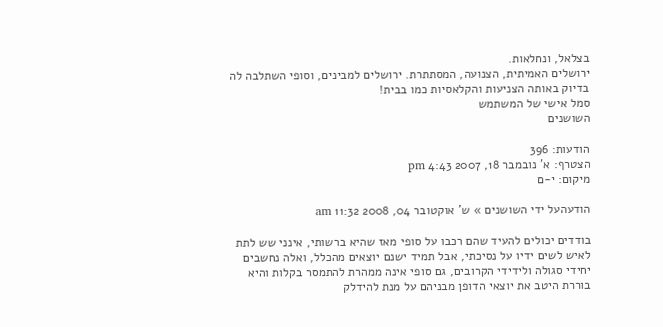בצלאל, ונחלאות.
ירושלים האמיתית, הצנועה, המסתתרת. ירושלים למבינים, וסופי השתלבה לה בדיוק באותה הצניעות והקלאסיות כמו בבית!
סמל אישי של המשתמש
השושנים

הודעות: 396
הצטרף: א' נובמבר 18, 2007 4:43 pm
מיקום: י-ם

הודעהעל ידי השושנים » ש' אוקטובר 04, 2008 11:32 am

בודדים יכולים להעיד שהם רכבו על סופי מאז שהיא ברשותי, אינני שש לתת לאיש לשים ידיו על נסיכתי, אבל תמיד ישנם יוצאים מהכלל, ואלה נחשבים יחידי סגולה ולידידי הקרובים, גם סופי אינה ממהרת להתמסר בקלות והיא בוררת היטב את יוצאי הדופן מבניהם על מנת להידלק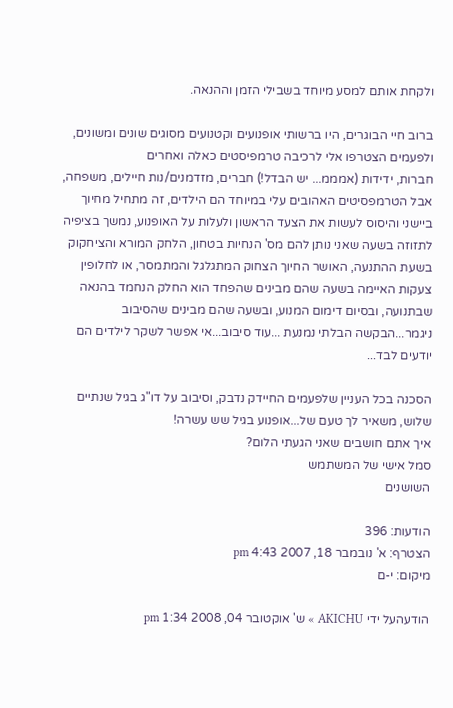ולקחת אותם למסע מיוחד בשבילי הזמן וההנאה.

ברוב חיי הבוגרים, היו ברשותי אופנועים וקטנועים מסוגים שונים ומשונים, ולפעמים הצטרפו אלי לרכיבה טרמפיסטים כאלה ואחרים
חברות, ידידות (אמממ... יש הבדל!) חברים, מזדמנים/נות חיילים, משפחה, אבל הטרמפסיטים האהובים עלי במיוחד הם הילדים, זה מתחיל מחיוך ביישני והיסוס לעשות את הצעד הראשון ולעלות על האופנוע, נמשך בציפיה לתזוזה בשעה שאני נותן להם מס' הנחיות בטחון, הלחק המורא והציחקוק בשעת ההתנעה, האושר החיוך הצחוק המתגלגל והמתמסר, או לחלופין צעקות האיימה בשעה שהם מבינים שהפחד הוא החלק הנחמד בהנאה שבתנועה, ובסיום דימום המנוע, ובשעה שהם מבינים שהסיבוב ניגמר...הבקשה הבלתי נמנעת ...עוד סיבוב...אי אפשר לשקר לילדים הם יודעים לבד...

הסכנה בכל העניין שלפעמים החיידק נדבק, וסיבוב על דו"ג בגיל שנתיים שלוש, משאיר לך טעם של...אופנוע בגיל שש עשרה!
איך אתם חושבים שאני הגעתי הלום?
סמל אישי של המשתמש
השושנים

הודעות: 396
הצטרף: א' נובמבר 18, 2007 4:43 pm
מיקום: י-ם

הודעהעל ידי AKICHU » ש' אוקטובר 04, 2008 1:34 pm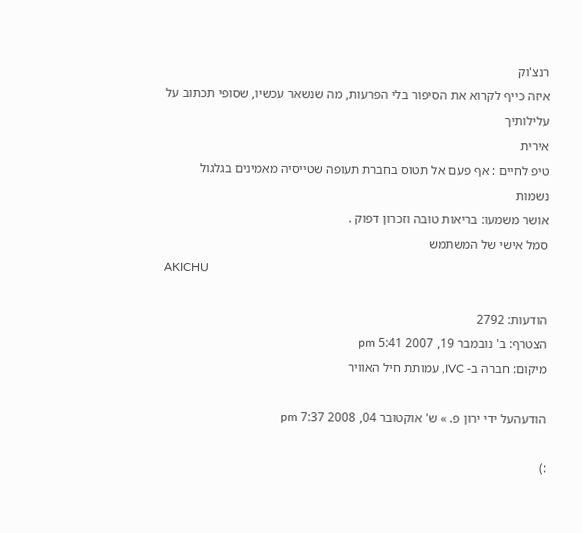רנצ'וק
איזה כייף לקרוא את הסיפור בלי הפרעות, מה שנשאר עכשיו, שסופי תכתוב על עלילותיך
אירית
טיפ לחיים : אף פעם אל תטוס בחברת תעופה שטייסיה מאמינים בגלגול נשמות
אושר משמעו: בריאות טובה וזכרון דפוק .
סמל אישי של המשתמש
AKICHU

הודעות: 2792
הצטרף: ב' נובמבר 19, 2007 5:41 pm
מיקום: חברה ב- IVC, עמותת חיל האוויר

הודעהעל ידי ירון פ. » ש' אוקטובר 04, 2008 7:37 pm

:)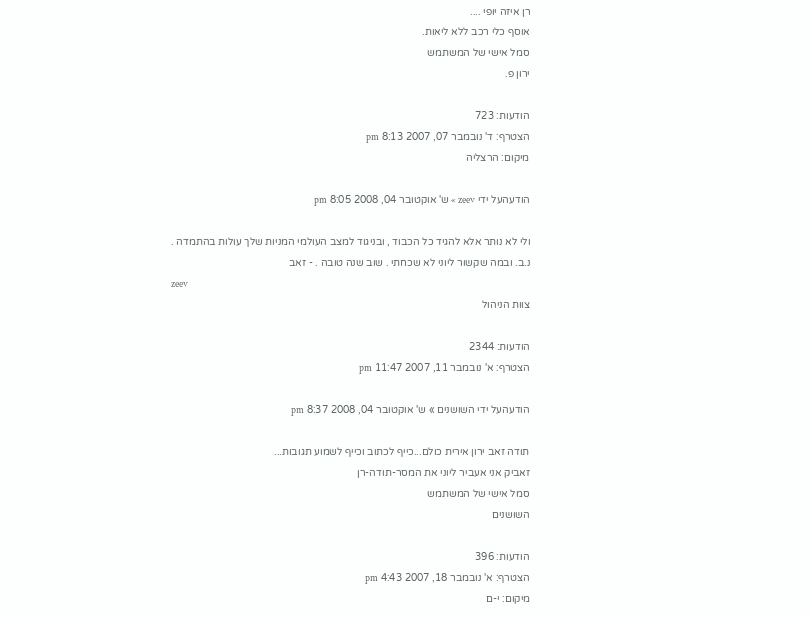רן איזה יופי ....
אוסף כלי רכב ללא ליאות.
סמל אישי של המשתמש
ירון פ.

הודעות: 723
הצטרף: ד' נובמבר 07, 2007 8:13 pm
מיקום: הרצליה

הודעהעל ידי zeev » ש' אוקטובר 04, 2008 8:05 pm

ולי לא נותר אלא להגיד כל הכבוד , ובניגוד למצב העולמי המניות שלך עולות בהתמדה .
נ.ב. ובמה שקשור ליוני לא שכחתי . שוב שנה טובה . - זאב
zeev
צוות הניהול

הודעות: 2344
הצטרף: א' נובמבר 11, 2007 11:47 pm

הודעהעל ידי השושנים » ש' אוקטובר 04, 2008 8:37 pm

תודה זאב ירון אירית כולם...כייף לכתוב וכייף לשמוע תגובות...
זאביק אני אעביר ליוני את המסר-תודה-רן
סמל אישי של המשתמש
השושנים

הודעות: 396
הצטרף: א' נובמבר 18, 2007 4:43 pm
מיקום: י-ם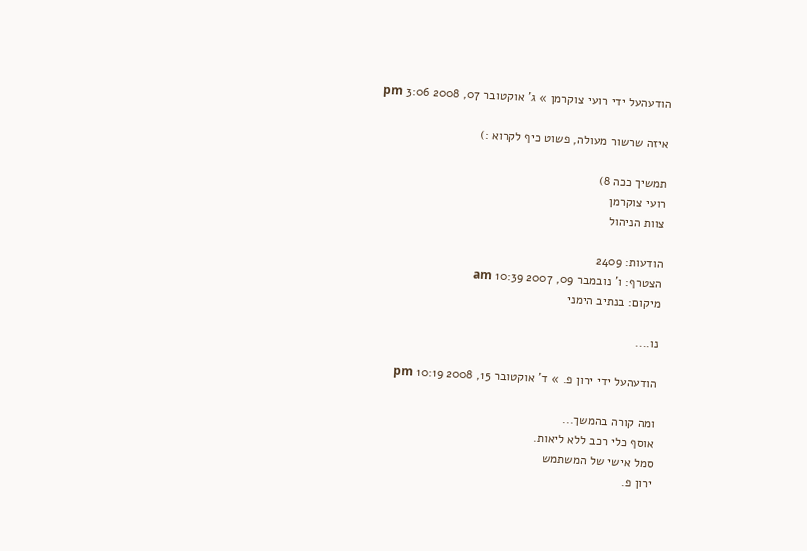הודעהעל ידי רועי צוקרמן » ג' אוקטובר 07, 2008 3:06 pm

איזה שרשור מעולה, פשוט כיף לקרוא :)

תמשיך ככה 8)
רועי צוקרמן
צוות הניהול

הודעות: 2409
הצטרף: ו' נובמבר 09, 2007 10:39 am
מיקום: בנתיב הימני

נו....

הודעהעל ידי ירון פ. » ד' אוקטובר 15, 2008 10:19 pm

ומה קורה בהמשך...
אוסף כלי רכב ללא ליאות.
סמל אישי של המשתמש
ירון פ.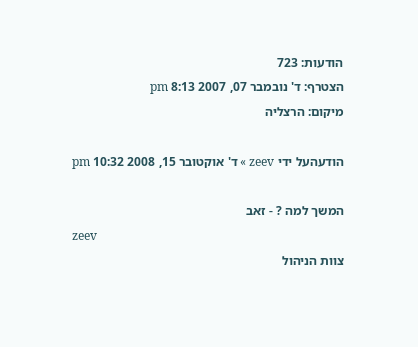הודעות: 723
הצטרף: ד' נובמבר 07, 2007 8:13 pm
מיקום: הרצליה

הודעהעל ידי zeev » ד' אוקטובר 15, 2008 10:32 pm

המשך למה ? - זאב
zeev
צוות הניהול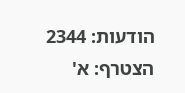הודעות: 2344
הצטרף: א'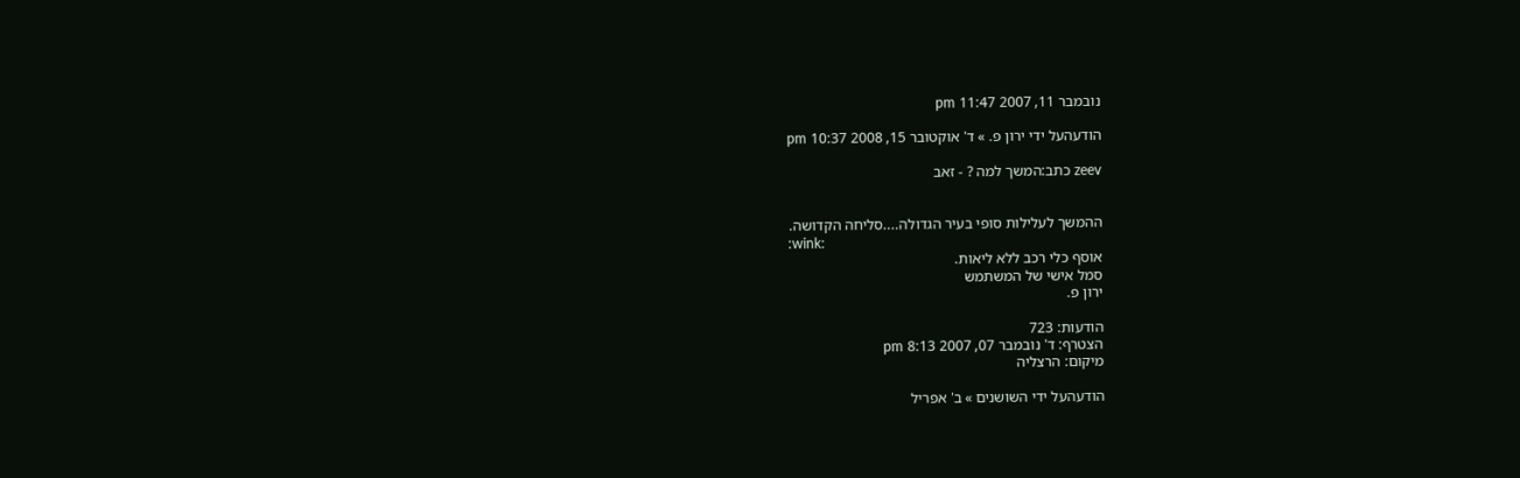נובמבר 11, 2007 11:47 pm

הודעהעל ידי ירון פ. » ד' אוקטובר 15, 2008 10:37 pm

zeev כתב:המשך למה ? - זאב


ההמשך לעלילות סופי בעיר הגדולה....סליחה הקדושה.
:wink:
אוסף כלי רכב ללא ליאות.
סמל אישי של המשתמש
ירון פ.

הודעות: 723
הצטרף: ד' נובמבר 07, 2007 8:13 pm
מיקום: הרצליה

הודעהעל ידי השושנים » ב' אפריל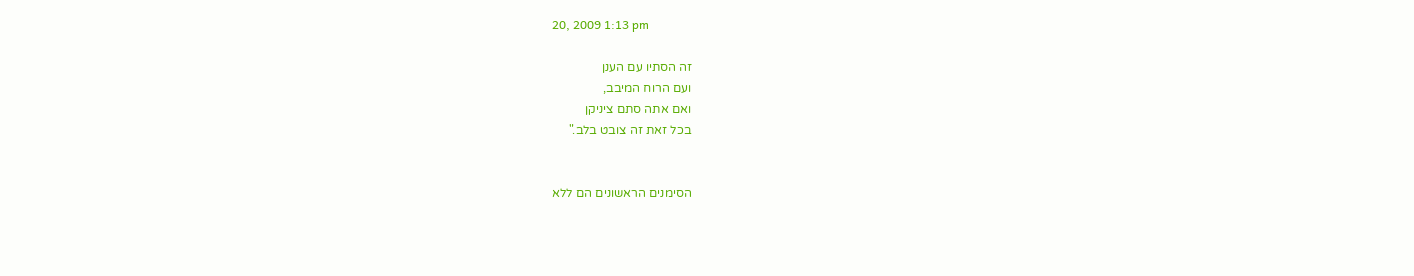20, 2009 1:13 pm

זה הסתיו עם הענן
ועם הרוח המיבב,
ואם אתה סתם ציניקן
בכל זאת זה צובט בלב."


הסימנים הראשונים הם ללא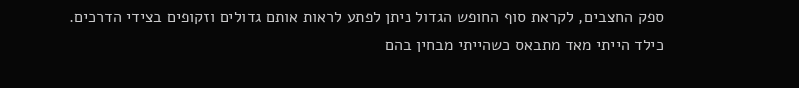ספק החצבים, לקראת סוף החופש הגדול ניתן לפתע לראות אותם גדולים וזקופים בצידי הדרכים.
כילד הייתי מאד מתבאס כשהייתי מבחין בהם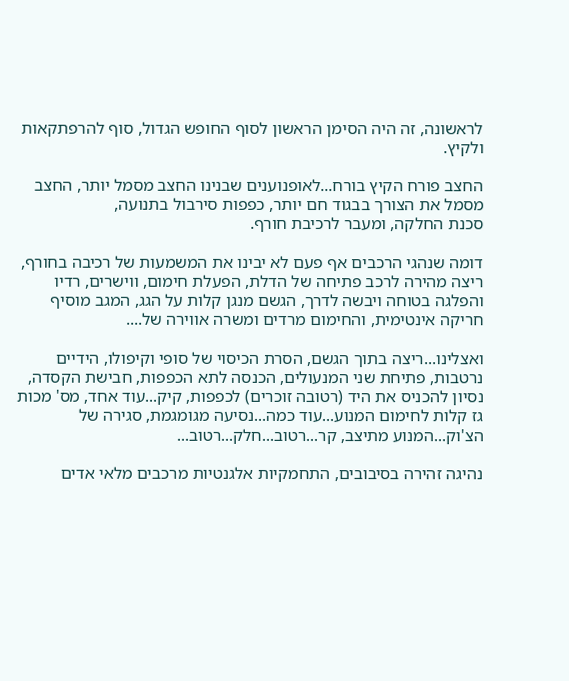לראשונה, זה היה הסימן הראשון לסוף החופש הגדול, סוף להרפתקאות ולקיץ.

החצב פורח הקיץ בורח...לאופנוענים שבנינו החצב מסמל יותר, החצב מסמל את הצורך בבגוד חם יותר, כפפות סירבול בתנועה,
סכנת החלקה, ומעבר לרכיבת חורף.

דומה שנהגי הרכבים אף פעם לא יבינו את המשמעות של רכיבה בחורף, ריצה מהירה לרכב פתיחה של הדלת, הפעלת חימום, ווישרים, רדיו והפלגה בטוחה ויבשה לדרך, הגשם מנגן קלות על הגג, המגב מוסיף חריקה אינטימית, והחימום מרדים ומשרה אווירה של....

ואצלינו...ריצה בתוך הגשם, הסרת הכיסוי של סופי וקיפולו, הידיים נרטבות, פתיחת שני המנעולים, הכנסה לתא הכפפות, חבישת הקסדה, נסיון להכניס את היד (רטובה זוכרים) לכפפות, קיק...עוד אחד, מס' מכות גז קלות לחימום המנוע...עוד כמה...נסיעה מגומגמת, סגירה של הצ'וק...המנוע מתיצב, קר...רטוב...חלק...רטוב...

נהיגה זהירה בסיבובים, התחמקיות אלגנטיות מרכבים מלאי אדים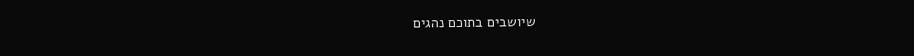שיושבים בתוכם נהגים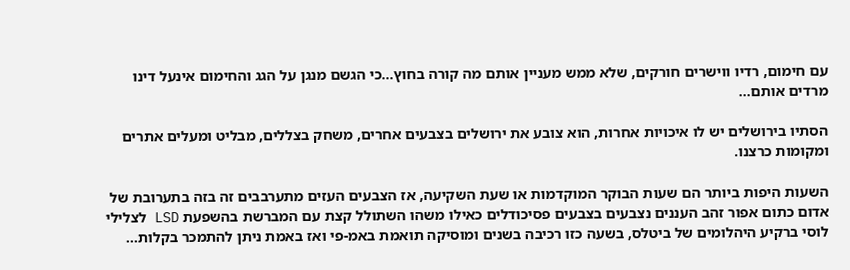עם חימום, רדיו ווישרים חורקים, שלא ממש מעניין אותם מה קורה בחוץ...כי הגשם מנגן על הגג והחימום אינעל דינו מרדים אותם...

הסתיו בירושלים יש לו איכויות אחרות, הוא צובע את ירושלים בצבעים אחרים, משחק בצללים, מבליט ומעלים אתרים ומקומות כרצנו.

השעות היפות ביותר הם שעות הבוקר המוקדמות או שעת השקיעה, אז הצבעים העזים מתערבבים זה בזה בתערובת של אדום כתום אפור זהב העננים נצבעים בצבעים פסיכודלים כאילו משהו השתולל קצת עם המברשת בהשפעת LSD לצלילי לוסי ברקיע היהלומים של ביטלס, בשעה כזו רכיבה בשנים ומוסיקה תואמת באמ-פי ואז באמת ניתן להתמכר בקלות...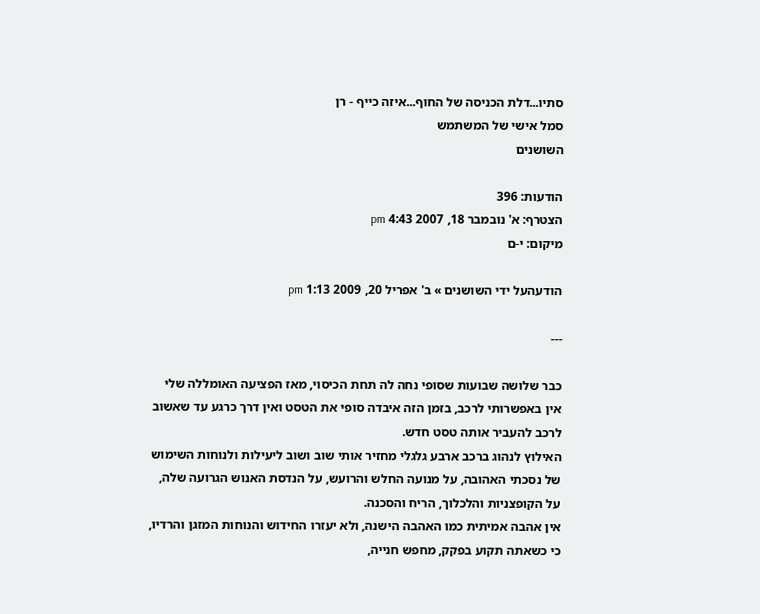סתיו...דלת הכניסה של החוף...איזה כייף - רן
סמל אישי של המשתמש
השושנים

הודעות: 396
הצטרף: א' נובמבר 18, 2007 4:43 pm
מיקום: י-ם

הודעהעל ידי השושנים » ב' אפריל 20, 2009 1:13 pm

---

כבר שלושה שבועות שסופי נחה לה תחת הכיסוי, מאז הפציעה האומללה שלי אין באפשרותי לרכב, בזמן הזה איבדה סופי את הטסט ואין דרך כרגע עד שאשוב לרכב להעביר אותה טסט חדש.
האילוץ לנהוג ברכב ארבע גלגלי מחזיר אותי שוב ושוב ליעילות ולנוחות השימוש של נסכתי האהובה, על מנועה החלש והרועש, על הנדסת האנוש הגרועה שלה, על הקופצניות והלכלוך, הריח והסכנה.
אין אהבה אמיתית כמו האהבה הישנה, ולא יעזרו החידוש והנוחות המזגן והרדיו, כי כשאתה תקוע בפקק, מחפש חנייה,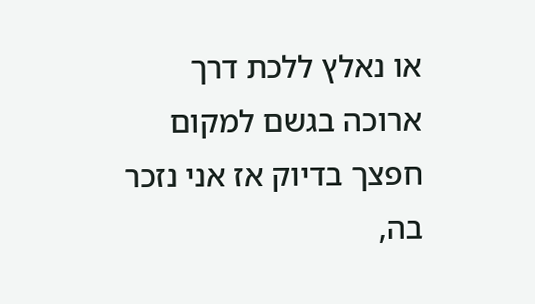או נאלץ ללכת דרך ארוכה בגשם למקום חפצך בדיוק אז אני נזכר בה,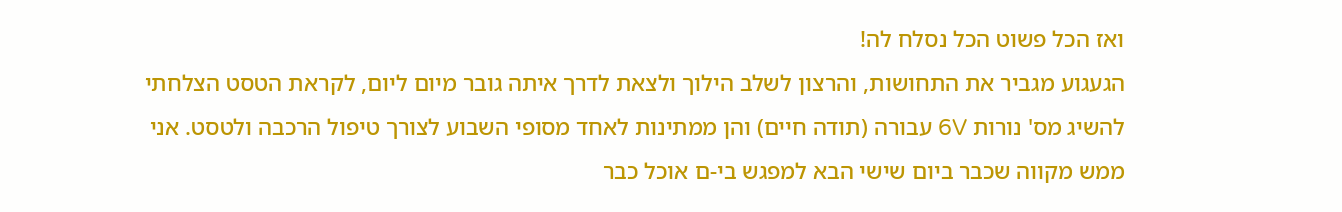ואז הכל פשוט הכל נסלח לה!
הגעגוע מגביר את התחושות, והרצון לשלב הילוך ולצאת לדרך איתה גובר מיום ליום, לקראת הטסט הצלחתי להשיג מס' נורות 6V עבורה (תודה חיים) והן ממתינות לאחד מסופי השבוע לצורך טיפול הרכבה ולטסט. אני ממש מקווה שכבר ביום שישי הבא למפגש בי-ם אוכל כבר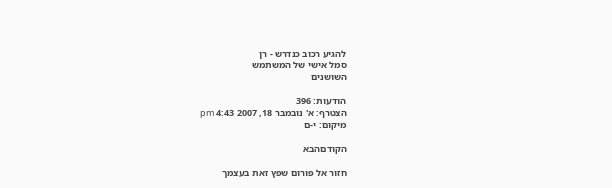להגיע רכוב כנדרש - רן
סמל אישי של המשתמש
השושנים

הודעות: 396
הצטרף: א' נובמבר 18, 2007 4:43 pm
מיקום: י-ם

הקודםהבא

חזור אל פורום שפץ זאת בעצמך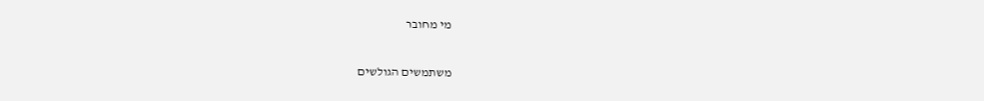מי מחובר

משתמשים הגולשים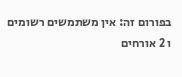בפורום זה: אין משתמשים רשומים ו 2 אורחים